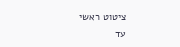ציטוט ראשי
עד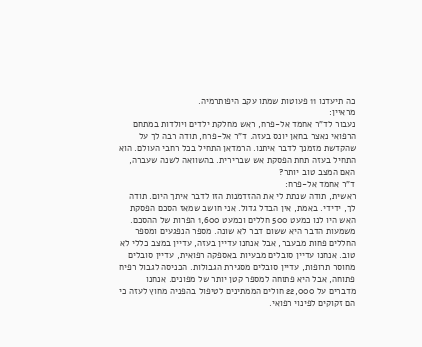כה תיעדנו 11 פעוטות שמתו עקב היפותרמיה.
מראיין:
נעבור לד"ר אחמד אל-פרח, ראש מחלקת ילדים ויולדות במתחם הרפואי נאצר בחאן יונס בעזה. ד"ר אל-פרח, תודה רבה לך על שהקדשת מזמנך לדבר איתנו. הרמדאן התחיל בכל רחבי העולם. הוא התחיל בעזה תחת הפסקת אש שברירית. בהשוואה לשנה שעברה, האם המצב טוב יותר?
ד"ר אחמד אל-פרח:
ראשית, תודה שנתת לי את ההזדמנות הזו לדבר איתך היום. תודה לך, ידידי. באמת, אין הבדל גדול. אני חושב שמאז הסכם הפסקת האש היו לנו כמעט 500 חללים וכמעט 1,600 הפרות של ההסכם. משמעות הדבר היא ששום דבר לא שונה. מספר הנפגעים ומספר החללים פחות מבעבר, אבל אנחנו עדיין בעזה, עדיין במצב כללי לא טוב. אנחנו עדיין סובלים מבעיות באספקה רפואית, עדיין סובלים מחוסר תרופות, עדיין סובלים מסגירת הגבולות. הכניסה לגבול רפיח פתוחה, אבל היא פתוחה למספר קטן יותר של מפונים. אנחנו מדברים על 22,000 חולים הממתינים לטיפול בהפניה מחוץ לעזה כי הם זקוקים לפינוי רפואי.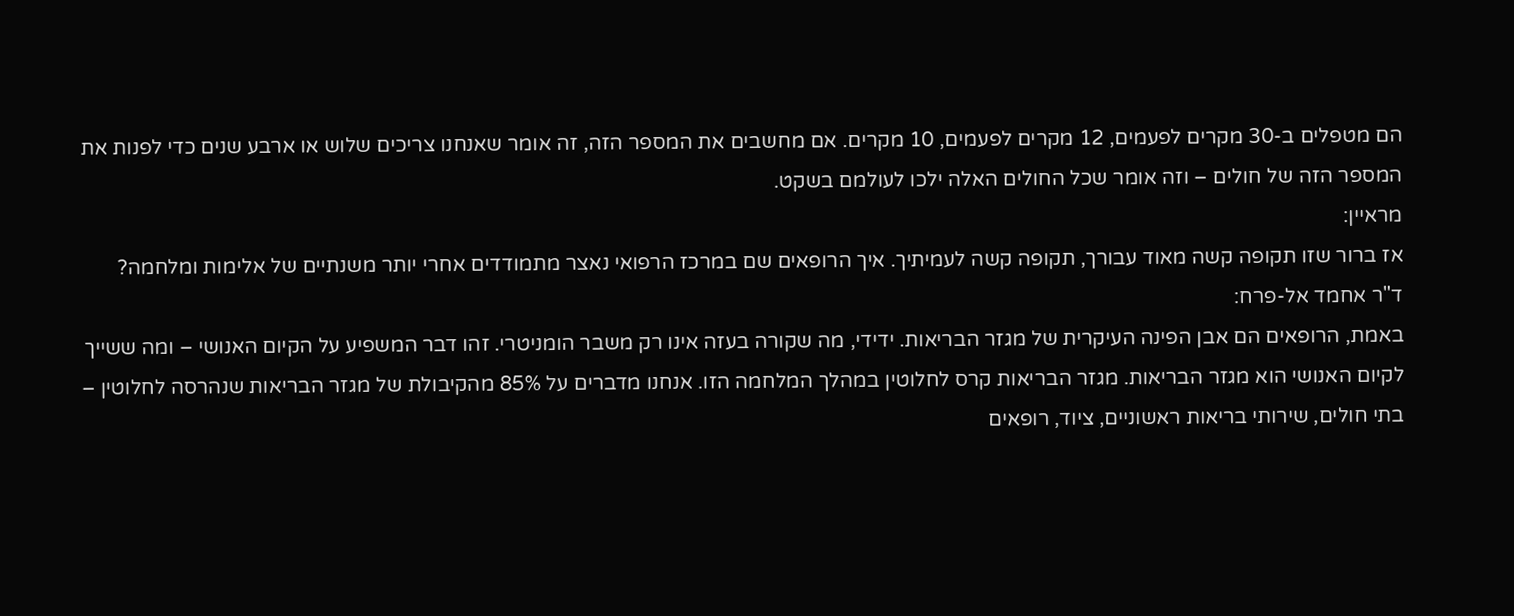הם מטפלים ב-30 מקרים לפעמים, 12 מקרים לפעמים, 10 מקרים. אם מחשבים את המספר הזה, זה אומר שאנחנו צריכים שלוש או ארבע שנים כדי לפנות את המספר הזה של חולים – וזה אומר שכל החולים האלה ילכו לעולמם בשקט.
מראיין:
אז ברור שזו תקופה קשה מאוד עבורך, תקופה קשה לעמיתיך. איך הרופאים שם במרכז הרפואי נאצר מתמודדים אחרי יותר משנתיים של אלימות ומלחמה?
ד"ר אחמד אל-פרח:
באמת, הרופאים הם אבן הפינה העיקרית של מגזר הבריאות. ידידי, מה שקורה בעזה אינו רק משבר הומניטרי. זהו דבר המשפיע על הקיום האנושי – ומה ששייך לקיום האנושי הוא מגזר הבריאות. מגזר הבריאות קרס לחלוטין במהלך המלחמה הזו. אנחנו מדברים על 85% מהקיבולת של מגזר הבריאות שנהרסה לחלוטין – בתי חולים, שירותי בריאות ראשוניים, ציוד, רופאים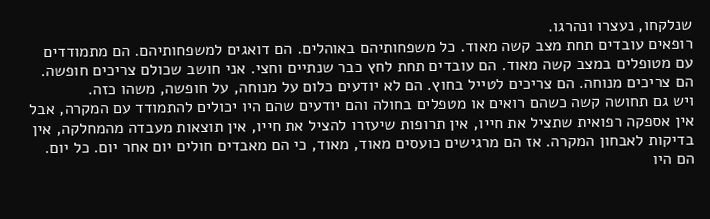שנלקחו, נעצרו ונהרגו.
רופאים עובדים תחת מצב קשה מאוד. כל משפחותיהם באוהלים. הם דואגים למשפחותיהם. הם מתמודדים עם מטופלים במצב קשה מאוד. הם עובדים תחת לחץ כבר שנתיים וחצי. אני חושב שכולם צריכים חופשה. הם צריכים מנוחה. הם צריכים לטייל בחוץ. הם לא יודעים כלום על מנוחה, על חופשה, משהו כזה.
ויש גם תחושה קשה כשהם רואים או מטפלים בחולה והם יודעים שהם היו יכולים להתמודד עם המקרה, אבל אין אספקה רפואית שתציל את חייו, אין תרופות שיעזרו להציל את חייו, אין תוצאות מעבדה מהמחלקה, אין בדיקות לאבחון המקרה. אז הם מרגישים כועסים מאוד, מאוד, כי הם מאבדים חולים יום אחר יום. כל יום. הם היו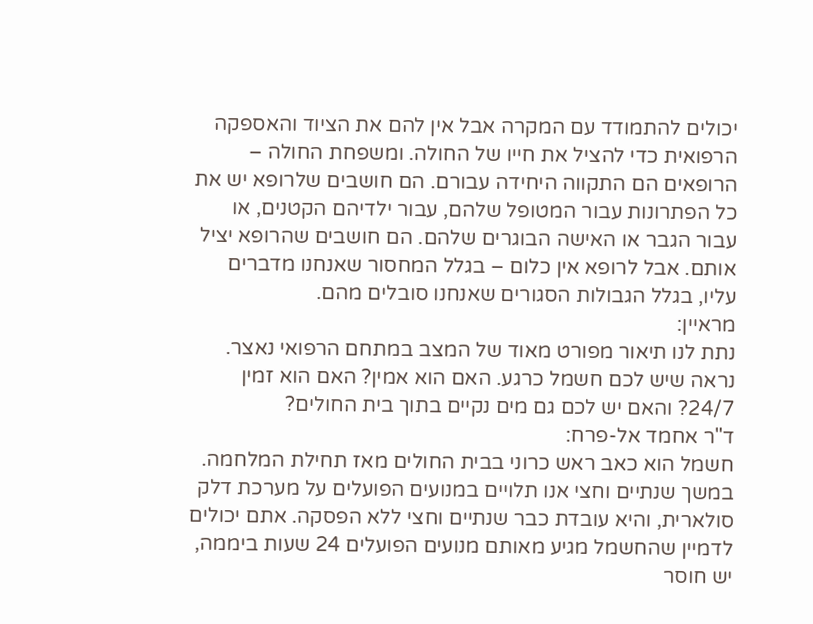יכולים להתמודד עם המקרה אבל אין להם את הציוד והאספקה הרפואית כדי להציל את חייו של החולה. ומשפחת החולה – הרופאים הם התקווה היחידה עבורם. הם חושבים שלרופא יש את כל הפתרונות עבור המטופל שלהם, עבור ילדיהם הקטנים, או עבור הגבר או האישה הבוגרים שלהם. הם חושבים שהרופא יציל אותם. אבל לרופא אין כלום – בגלל המחסור שאנחנו מדברים עליו, בגלל הגבולות הסגורים שאנחנו סובלים מהם.
מראיין:
נתת לנו תיאור מפורט מאוד של המצב במתחם הרפואי נאצר. נראה שיש לכם חשמל כרגע. האם הוא אמין? האם הוא זמין 24/7? והאם יש לכם גם מים נקיים בתוך בית החולים?
ד"ר אחמד אל-פרח:
חשמל הוא כאב ראש כרוני בבית החולים מאז תחילת המלחמה. במשך שנתיים וחצי אנו תלויים במנועים הפועלים על מערכת דלק סולארית, והיא עובדת כבר שנתיים וחצי ללא הפסקה. אתם יכולים לדמיין שהחשמל מגיע מאותם מנועים הפועלים 24 שעות ביממה, יש חוסר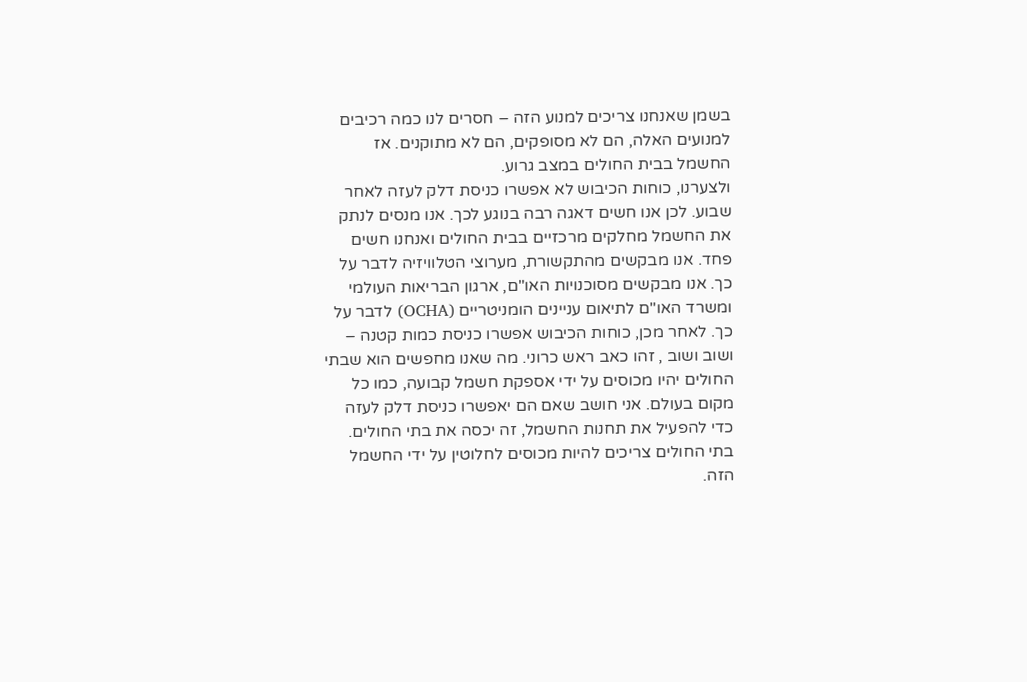בשמן שאנחנו צריכים למנוע הזה – חסרים לנו כמה רכיבים למנועים האלה, הם לא מסופקים, הם לא מתוקנים. אז החשמל בבית החולים במצב גרוע.
ולצערנו, כוחות הכיבוש לא אפשרו כניסת דלק לעזה לאחר שבוע. לכן אנו חשים דאגה רבה בנוגע לכך. אנו מנסים לנתק את החשמל מחלקים מרכזיים בבית החולים ואנחנו חשים פחד. אנו מבקשים מהתקשורת, מערוצי הטלוויזיה לדבר על כך. אנו מבקשים מסוכנויות האו"ם, ארגון הבריאות העולמי ומשרד האו"ם לתיאום עניינים הומניטריים (OCHA) לדבר על כך. לאחר מכן, כוחות הכיבוש אפשרו כניסת כמות קטנה – ושוב ושוב , זהו כאב ראש כרוני. מה שאנו מחפשים הוא שבתי החולים יהיו מכוסים על ידי אספקת חשמל קבועה, כמו כל מקום בעולם. אני חושב שאם הם יאפשרו כניסת דלק לעזה כדי להפעיל את תחנות החשמל, זה יכסה את בתי החולים. בתי החולים צריכים להיות מכוסים לחלוטין על ידי החשמל הזה.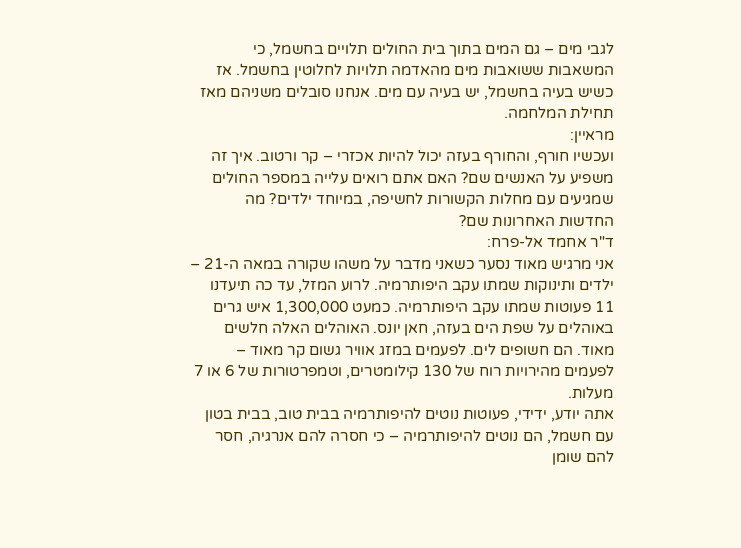לגבי מים – גם המים בתוך בית החולים תלויים בחשמל, כי המשאבות ששואבות מים מהאדמה תלויות לחלוטין בחשמל. אז כשיש בעיה בחשמל, יש בעיה עם מים. אנחנו סובלים משניהם מאז תחילת המלחמה.
מראיין:
ועכשיו חורף, והחורף בעזה יכול להיות אכזרי – קר ורטוב. איך זה משפיע על האנשים שם? האם אתם רואים עלייה במספר החולים שמגיעים עם מחלות הקשורות לחשיפה, במיוחד ילדים? מה החדשות האחרונות שם?
ד"ר אחמד אל-פרח:
אני מרגיש מאוד נסער כשאני מדבר על משהו שקורה במאה ה-21 – ילדים ותינוקות שמתו עקב היפותרמיה. לרוע המזל, עד כה תיעדנו 11 פעוטות שמתו עקב היפותרמיה. כמעט 1,300,000 איש גרים באוהלים על שפת הים בעזה, חאן יונס. האוהלים האלה חלשים מאוד. הם חשופים לים. לפעמים במזג אוויר גשום קר מאוד – לפעמים מהירויות רוח של 130 קילומטרים, וטמפרטורות של 6 או 7 מעלות.
אתה יודע, ידידי, פעוטות נוטים להיפותרמיה בבית טוב, בבית בטון עם חשמל, הם נוטים להיפותרמיה – כי חסרה להם אנרגיה, חסר להם שומן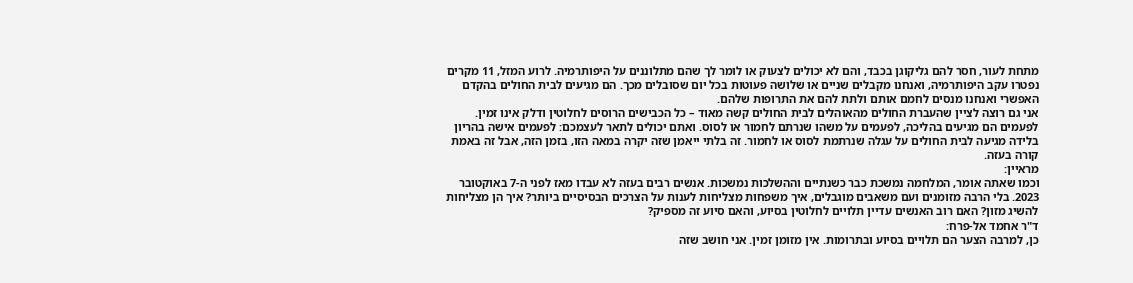מתחת לעור, חסר להם גליקוגן בכבד, והם לא יכולים לצעוק או לומר לך שהם מתלוננים על היפותרמיה. לרוע המזל, 11 מקרים נפטרו עקב היפותרמיה, ואנחנו מקבלים שניים או שלושה פעוטות בכל יום שסובלים מכך. הם מגיעים לבית החולים בהקדם האפשרי ואנחנו מנסים לחמם אותם ולתת להם את התרופות שלהם.
אני גם רוצה לציין שהעברת החולים מהאוהלים לבית החולים קשה מאוד – כל הכבישים הרוסים לחלוטין ודלק אינו זמין. לפעמים הם מגיעים בהליכה, לפעמים על משהו שנרתם לחמור או לסוס. ואתם יכולים לתאר לעצמכם: לפעמים אישה בהריון בלידה מגיעה לבית החולים על עגלה שנרתמת לסוס או לחמור. זה בלתי ייאמן שזה יקרה במאה הזו, בזמן הזה, אבל זה באמת קורה בעזה.
מראיין:
וכמו שאתה אומר, המלחמה נמשכת כבר כשנתיים וההשלכות נמשכות. אנשים רבים בעזה לא עבדו מאז לפני ה-7 באוקטובר 2023. בלי הרבה מזומנים ועם משאבים מוגבלים, איך משפחות מצליחות לענות על הצרכים הבסיסיים ביותר? איך הן מצליחות להשיג מזון? האם רוב האנשים עדיין תלויים לחלוטין בסיוע, והאם סיוע זה מספיק?
ד"ר אחמד אל-פרח:
כן, למרבה הצער הם תלויים בסיוע ובתרומות. אין מזומן זמין. אני חושב שזה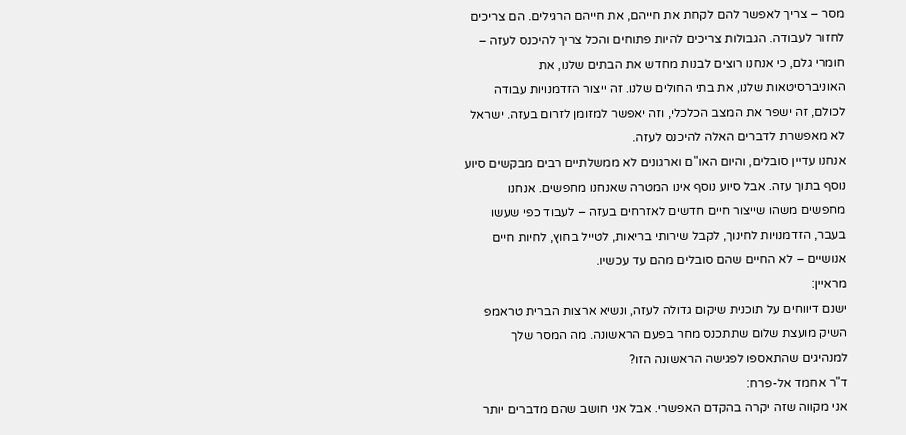מסר – צריך לאפשר להם לקחת את חייהם, את חייהם הרגילים. הם צריכים לחזור לעבודה. הגבולות צריכים להיות פתוחים והכל צריך להיכנס לעזה – חומרי גלם, כי אנחנו רוצים לבנות מחדש את הבתים שלנו, את האוניברסיטאות שלנו, את בתי החולים שלנו. זה ייצור הזדמנויות עבודה לכולם, זה ישפר את המצב הכלכלי, וזה יאפשר למזומן לזרום בעזה. ישראל לא מאפשרת לדברים האלה להיכנס לעזה.
אנחנו עדיין סובלים, והיום האו"ם וארגונים לא ממשלתיים רבים מבקשים סיוע נוסף בתוך עזה. אבל סיוע נוסף אינו המטרה שאנחנו מחפשים. אנחנו מחפשים משהו שייצור חיים חדשים לאזרחים בעזה – לעבוד כפי שעשו בעבר, הזדמנויות לחינוך, לקבל שירותי בריאות, לטייל בחוץ, לחיות חיים אנושיים – לא החיים שהם סובלים מהם עד עכשיו.
מראיין:
ישנם דיווחים על תוכנית שיקום גדולה לעזה, ונשיא ארצות הברית טראמפ השיק מועצת שלום שתתכנס מחר בפעם הראשונה. מה המסר שלך למנהיגים שהתאספו לפגישה הראשונה הזו?
ד"ר אחמד אל-פרח:
אני מקווה שזה יקרה בהקדם האפשרי. אבל אני חושב שהם מדברים יותר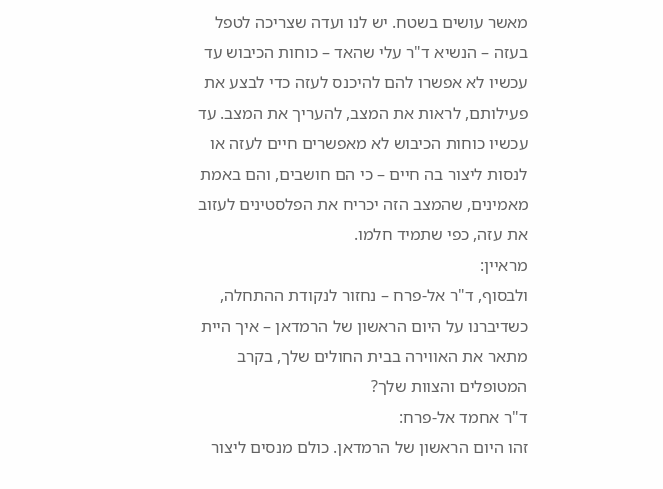מאשר עושים בשטח. יש לנו ועדה שצריכה לטפל בעזה – הנשיא ד"ר עלי שהאד – כוחות הכיבוש עד עכשיו לא אפשרו להם להיכנס לעזה כדי לבצע את פעילותם, לראות את המצב, להעריך את המצב. עד עכשיו כוחות הכיבוש לא מאפשרים חיים לעזה או לנסות ליצור בה חיים – כי הם חושבים, והם באמת מאמינים, שהמצב הזה יכריח את הפלסטינים לעזוב את עזה, כפי שתמיד חלמו.
מראיין:
ולבסוף, ד"ר אל-פרח – נחזור לנקודת ההתחלה, כשדיברנו על היום הראשון של הרמדאן – איך היית מתאר את האווירה בבית החולים שלך, בקרב המטופלים והצוות שלך?
ד"ר אחמד אל-פרח:
זהו היום הראשון של הרמדאן. כולם מנסים ליצור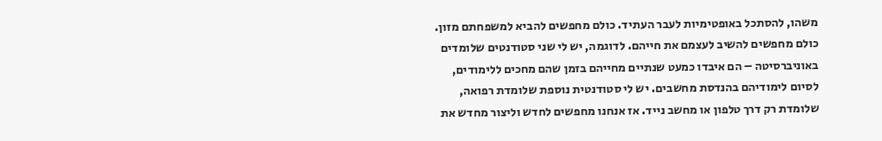משהו, להסתכל באופטימיות לעבר העתיד. כולם מחפשים להביא למשפחתם מזון. כולם מחפשים להשיב לעצמם את חייהם. לדוגמה, יש לי שני סטודנטים שלומדים באוניברסיטה – הם איבדו כמעט שנתיים מחייהם בזמן שהם מחכים ללימודים, לסיום לימודיהם בהנדסת מחשבים. יש לי סטודנטית נוספת שלומדת רפואה, שלומדת רק דרך טלפון או מחשב נייד. אז אנחנו מחפשים לחדש וליצור מחדש את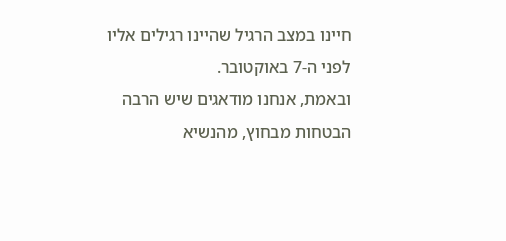חיינו במצב הרגיל שהיינו רגילים אליו לפני ה-7 באוקטובר.
ובאמת, אנחנו מודאגים שיש הרבה הבטחות מבחוץ, מהנשיא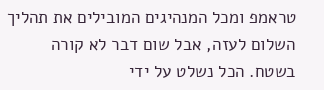טראמפ ומכל המנהיגים המובילים את תהליך השלום לעזה, אבל שום דבר לא קורה בשטח. הכל נשלט על ידי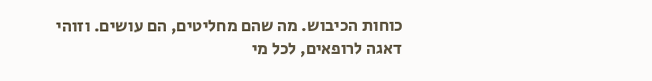כוחות הכיבוש. מה שהם מחליטים, הם עושים. וזוהי דאגה לרופאים, לכל מי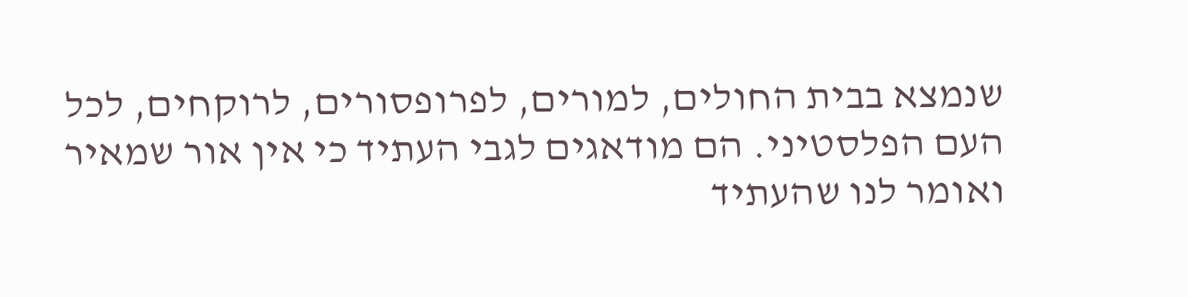שנמצא בבית החולים, למורים, לפרופסורים, לרוקחים, לכל העם הפלסטיני. הם מודאגים לגבי העתיד כי אין אור שמאיר ואומר לנו שהעתיד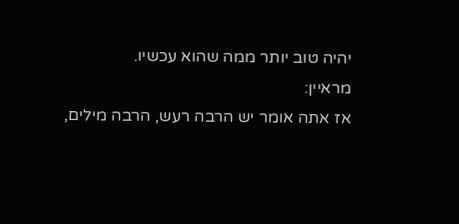יהיה טוב יותר ממה שהוא עכשיו.
מראיין:
אז אתה אומר יש הרבה רעש, הרבה מילים,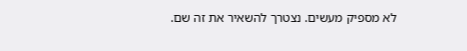לא מספיק מעשים. נצטרך להשאיר את זה שם.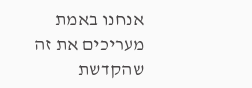אנחנו באמת מעריכים את זה שהקדשת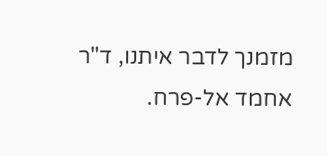מזמנך לדבר איתנו, ד"ר אחמד אל-פרח.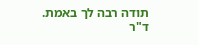תודה רבה לך באמת.
ד"ר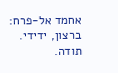אחמד אל-פרח:
ברצון, ידידי. תודה.